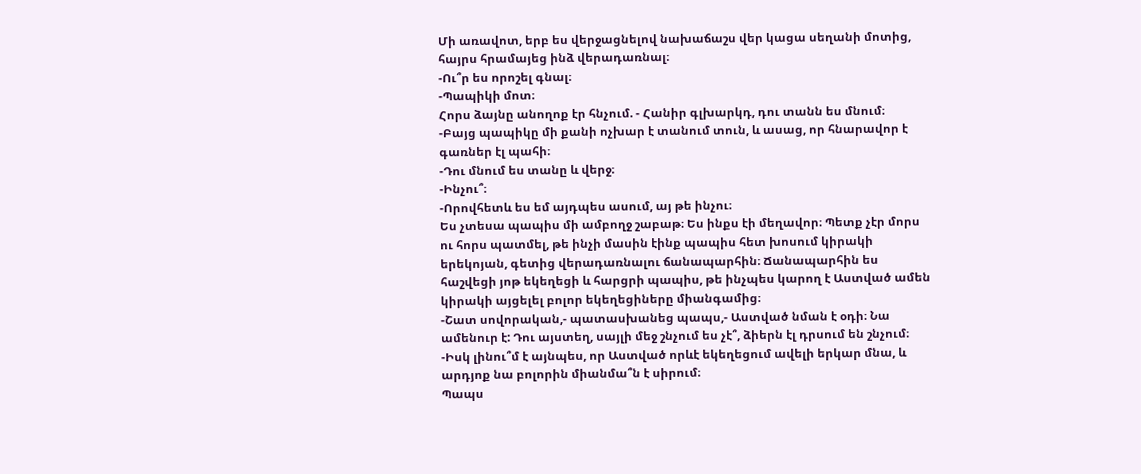Մի առավոտ, երբ ես վերջացնելով նախաճաշս վեր կացա սեղանի մոտից, հայրս հրամայեց ինձ վերադառնալ։
-Ու՞ր ես որոշել գնալ։
-Պապիկի մոտ։
Հորս ձայնը անողոք էր հնչում. - Հանիր գլխարկդ, դու տանն ես մնում։
-Բայց պապիկը մի քանի ոչխար է տանում տուն, և ասաց, որ հնարավոր է գառներ էլ պահի։
-Դու մնում ես տանը և վերջ։
-Ինչու՞։
-Որովհետև ես եմ այդպես ասում, այ թե ինչու։
Ես չտեսա պապիս մի ամբողջ շաբաթ։ Ես ինքս էի մեղավոր։ Պետք չէր մորս ու հորս պատմել, թե ինչի մասին էինք պապիս հետ խոսում կիրակի երեկոյան, գետից վերադառնալու ճանապարհին։ Ճանապարհին ես հաշվեցի յոթ եկեղեցի և հարցրի պապիս, թե ինչպես կարող է Աստված ամեն կիրակի այցելել բոլոր եկեղեցիները միանգամից։
-Շատ սովորական,- պատասխանեց պապս,- Աստված նման է օդի։ Նա ամենուր է: Դու այստեղ, սայլի մեջ շնչում ես չէ՞, ձիերն էլ դրսում են շնչում։
-Իսկ լինու՞մ է այնպես, որ Աստված որևէ եկեղեցում ավելի երկար մնա, և արդյոք նա բոլորին միանմա՞ն է սիրում։
Պապս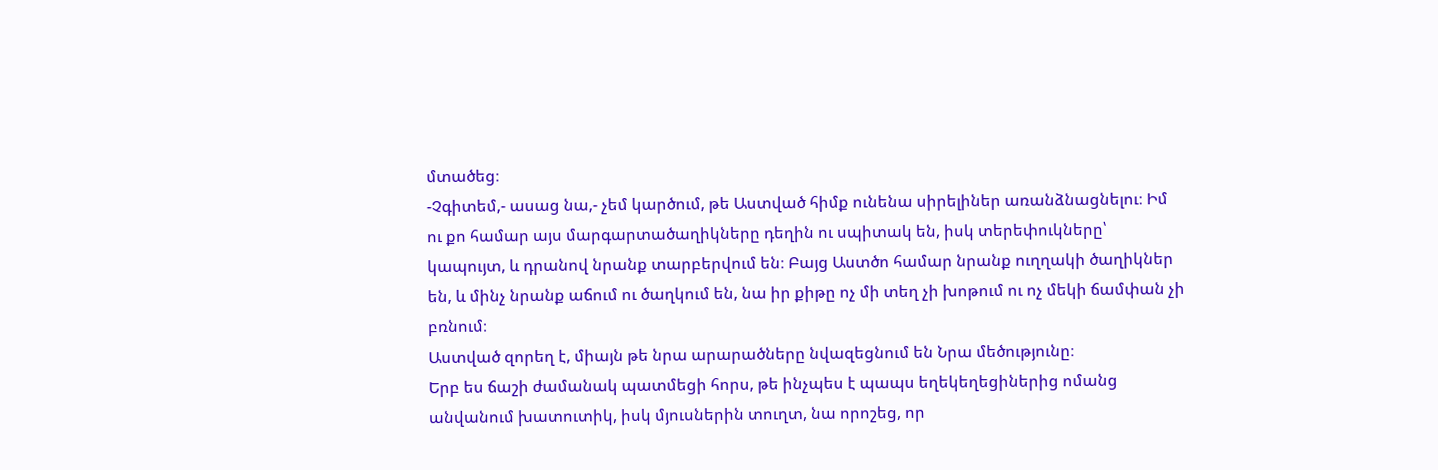մտածեց։
-Չգիտեմ,- ասաց նա,- չեմ կարծում, թե Աստված հիմք ունենա սիրելիներ առանձնացնելու։ Իմ ու քո համար այս մարգարտածաղիկները դեղին ու սպիտակ են, իսկ տերեփուկները՝ կապույտ, և դրանով նրանք տարբերվում են։ Բայց Աստծո համար նրանք ուղղակի ծաղիկներ են, և մինչ նրանք աճում ու ծաղկում են, նա իր քիթը ոչ մի տեղ չի խոթում ու ոչ մեկի ճամփան չի բռնում։
Աստված զորեղ է, միայն թե նրա արարածները նվազեցնում են Նրա մեծությունը։
Երբ ես ճաշի ժամանակ պատմեցի հորս, թե ինչպես է պապս եղեկեղեցիներից ոմանց անվանում խատուտիկ, իսկ մյուսներին տուղտ, նա որոշեց, որ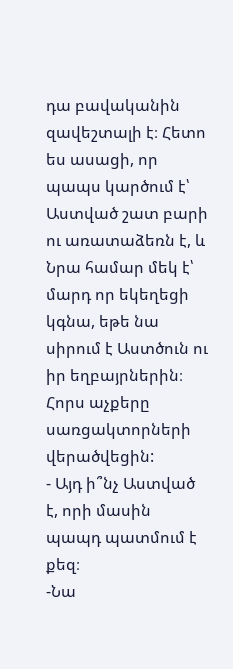դա բավականին զավեշտալի է։ Հետո ես ասացի, որ պապս կարծում է՝ Աստված շատ բարի ու առատաձեռն է, և Նրա համար մեկ է՝ մարդ որ եկեղեցի կգնա, եթե նա սիրում է Աստծուն ու իր եղբայրներին։ Հորս աչքերը սառցակտորների վերածվեցին:
- Այդ ի՞նչ Աստված է, որի մասին պապդ պատմում է քեզ։
-Նա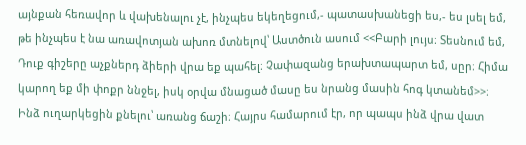այնքան հեռավոր և վախենալու չէ, ինչպես եկեղեցում,- պատասխանեցի ես,- ես լսել եմ, թե ինչպես է նա առավոտյան ախոռ մտնելով՝ Աստծուն ասում <<Բարի լույս։ Տեսնում եմ, Դուք գիշերը աչքներդ ձիերի վրա եք պահել։ Չափազանց երախտապարտ եմ, սըր։ Հիմա կարող եք մի փոքր ննջել, իսկ օրվա մնացած մասը ես նրանց մասին հոգ կտանեմ>>։
Ինձ ուղարկեցին քնելու՝ առանց ճաշի։ Հայրս համարում էր, որ պապս ինձ վրա վատ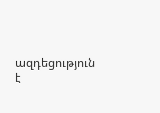ազդեցություն է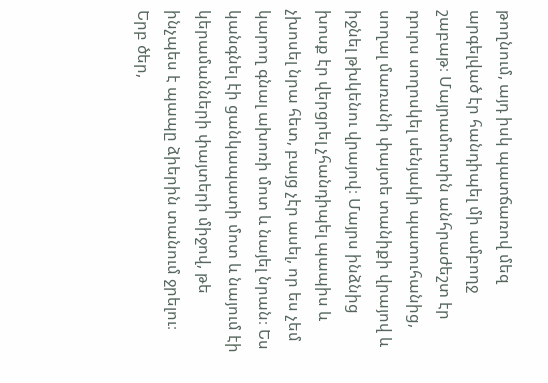թողնում, այդ իսկ պատճառով մեզ արգելված էր հանդիպել մի ամբողջ շաբաթ։ Մայրամուտին անհրաժեշտ էր դուրս սողոսկել սենյակի պատուհանից, սողալ մառանի փայտե տանիքի վրայով և իջնել թխկենու վրայով։ Մայրս ինձնից խոսք էր վերցրել չհանդիպել պապիս և չխոսել նրա հետ, բայց չէր ասել, որ ես չեմ կարող գնալ ախոռի մոտ և նայել նրան։ Ես կանգնել էի ցանկապատի մոտ և նայում էի կերամանների փայտերի միջով, թե ինչպես է պապը ձիերին տանում ջրելու։ Երբ ծեր,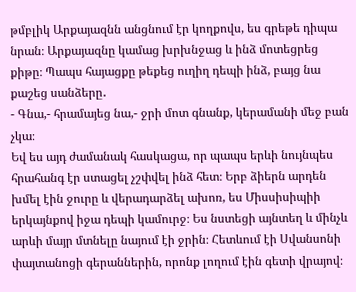թմբլիկ Արքայազնն անցնում էր կողքովս, ես գրեթե դիպա նրան։ Արքայազնը կամաց խրխնջաց և ինձ մոտեցրեց քիթը։ Պապս հայացքը թեքեց ուղիղ դեպի ինձ, բայց նա քաշեց սանձերը․
- Գնա,- հրամայեց նա,- ջրի մոտ գնանք, կերամանի մեջ բան չկա։
Եվ ես այդ ժամանակ հասկացա, որ պապս երևի նույնպես հրահանգ էր ստացել չշփվել ինձ հետ։ Երբ ձիերն արդեն խմել էին ջուրը և վերադարձել ախոռ, ես Միսսիսիպիի երկայնքով իջա դեպի կամուրջ։ Ես նստեցի այնտեղ և մինչև արևի մայր մտնելը նայում էի ջրին։ Հետևում էի Սվանսոնի փայտանոցի գերաններին, որոնք լողում էին գետի վրայով։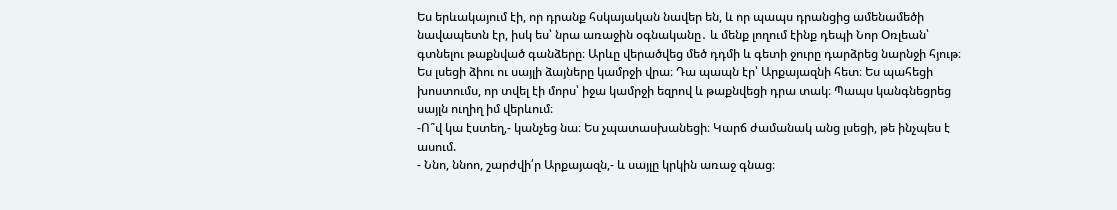Ես երևակայում էի, որ դրանք հսկայական նավեր են, և որ պապս դրանցից ամենամեծի նավապետն էր, իսկ ես՝ նրա առաջին օգնականը․ և մենք լողում էինք դեպի Նոր Օռլեան՝ գտնելու թաքնված գանձերը։ Արևը վերածվեց մեծ դդմի և գետի ջուրը դարձրեց նարնջի հյութ։
Ես լսեցի ձիու ու սայլի ձայները կամրջի վրա։ Դա պապն էր՝ Արքայազնի հետ։ Ես պահեցի խոստումս, որ տվել էի մորս՝ իջա կամրջի եզրով և թաքնվեցի դրա տակ։ Պապս կանգնեցրեց սայլն ուղիղ իմ վերևում։
-Ո՞վ կա էստեղ,- կանչեց նա։ Ես չպատասխանեցի։ Կարճ ժամանակ անց լսեցի, թե ինչպես է ասում.
- Ննո, ննոո, շարժվի՛ր Արքայազն,- և սայլը կրկին առաջ գնաց։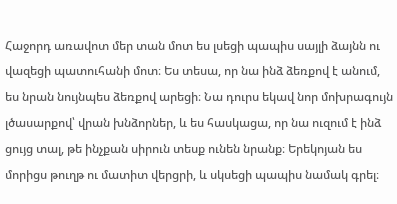Հաջորդ առավոտ մեր տան մոտ ես լսեցի պապիս սայլի ձայնն ու վազեցի պատուհանի մոտ։ Ես տեսա, որ նա ինձ ձեռքով է անում, ես նրան նույնպես ձեռքով արեցի։ Նա դուրս եկավ նոր մոխրագույն լծասարքով՝ վրան խնձորներ, և ես հասկացա, որ նա ուզում է ինձ ցույց տալ, թե ինչքան սիրուն տեսք ունեն նրանք։ Երեկոյան ես մորիցս թուղթ ու մատիտ վերցրի, և սկսեցի պապիս նամակ գրել։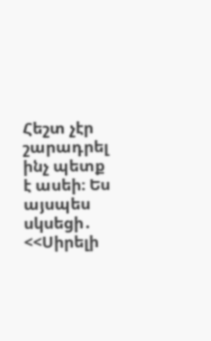Հեշտ չէր շարադրել ինչ պետք է ասեի։ Ես այսպես սկսեցի․ <<Սիրելի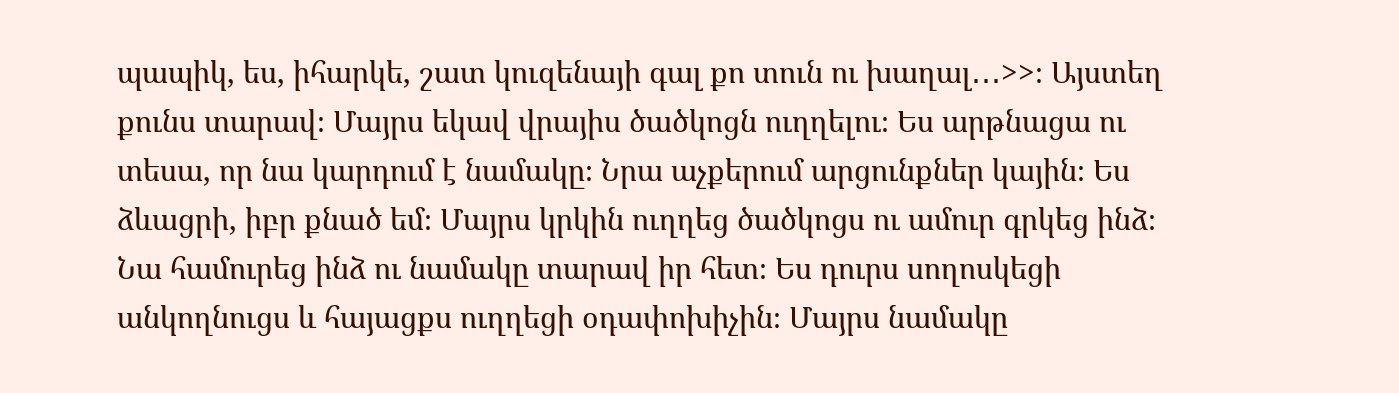պապիկ, ես, իհարկե, շատ կուզենայի գալ քո տուն ու խաղալ․․․>>։ Այստեղ քունս տարավ։ Մայրս եկավ վրայիս ծածկոցն ուղղելու։ Ես արթնացա ու տեսա, որ նա կարդում է նամակը։ Նրա աչքերում արցունքներ կային։ Ես ձևացրի, իբր քնած եմ։ Մայրս կրկին ուղղեց ծածկոցս ու ամուր գրկեց ինձ։ Նա համուրեց ինձ ու նամակը տարավ իր հետ։ Ես դուրս սողոսկեցի անկողնուցս և հայացքս ուղղեցի օդափոխիչին։ Մայրս նամակը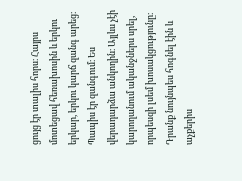ցույց էր տալիս հորս։ Հայրս մոտեցավ հեռախոսին և երկու երկար, երկու կարճ զանգ արեց։ Պապիս էր զանգում։ Ես վերադարձա անկողին։ Այլևս չէի կարողանում ականջներս սրել, որպեսզի լսեմ խոսակցությունը։ Դրանք նույնպես հոգնել էին և աչքերիս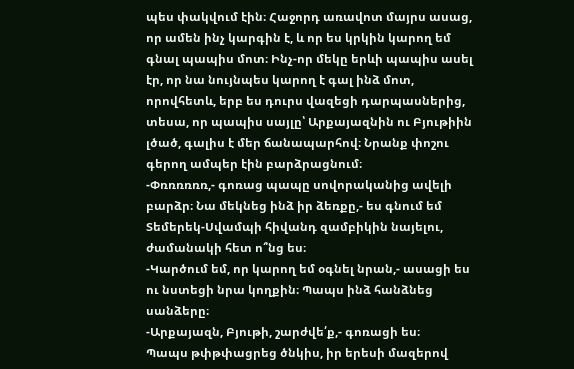պես փակվում էին։ Հաջորդ առավոտ մայրս ասաց, որ ամեն ինչ կարգին է, և որ ես կրկին կարող եմ գնալ պապիս մոտ։ Ինչ-որ մեկը երևի պապիս ասել էր, որ նա նույնպես կարող է գալ ինձ մոտ, որովհետև, երբ ես դուրս վազեցի դարպասներից, տեսա, որ պապիս սայլը՝ Արքայազնին ու Բյութիին լծած, գալիս է մեր ճանապարհով։ Նրանք փոշու գերող ամպեր էին բարձրացնում։
-Փռռռռռռ,- գոռաց պապը սովորականից ավելի բարձր։ Նա մեկնեց ինձ իր ձեռքը,- ես գնում եմ Տեմերեկ-Սվամպի հիվանդ զամբիկին նայելու, ժամանակի հետ ո՞նց ես։
-Կարծում եմ, որ կարող եմ օգնել նրան,- ասացի ես ու նստեցի նրա կողքին։ Պապս ինձ հանձնեց սանձերը։
-Արքայազն, Բյութի, շարժվե՛ք,- գոռացի ես։
Պապս թփթփացրեց ծնկիս, իր երեսի մազերով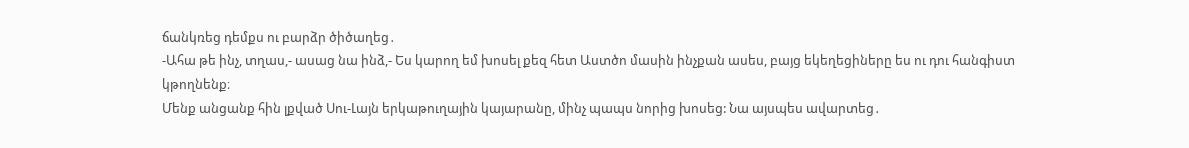ճանկռեց դեմքս ու բարձր ծիծաղեց․
-Ահա թե ինչ, տղաս,- ասաց նա ինձ,- Ես կարող եմ խոսել քեզ հետ Աստծո մասին ինչքան ասես, բայց եկեղեցիները ես ու դու հանգիստ կթողնենք։
Մենք անցանք հին լքված Սու-Լայն երկաթուղային կայարանը, մինչ պապս նորից խոսեց: Նա այսպես ավարտեց․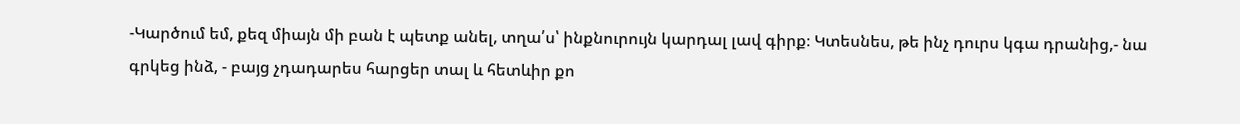-Կարծում եմ, քեզ միայն մի բան է պետք անել, տղա՛ս՝ ինքնուրույն կարդալ լավ գիրք։ Կտեսնես, թե ինչ դուրս կգա դրանից,- նա գրկեց ինձ, - բայց չդադարես հարցեր տալ և հետևիր քո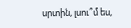սրտին, լսու՞մ ես,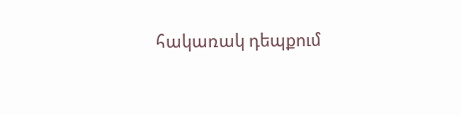հակառակ դեպքում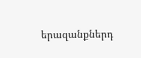երազանքներդ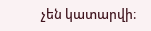չեն կատարվի։